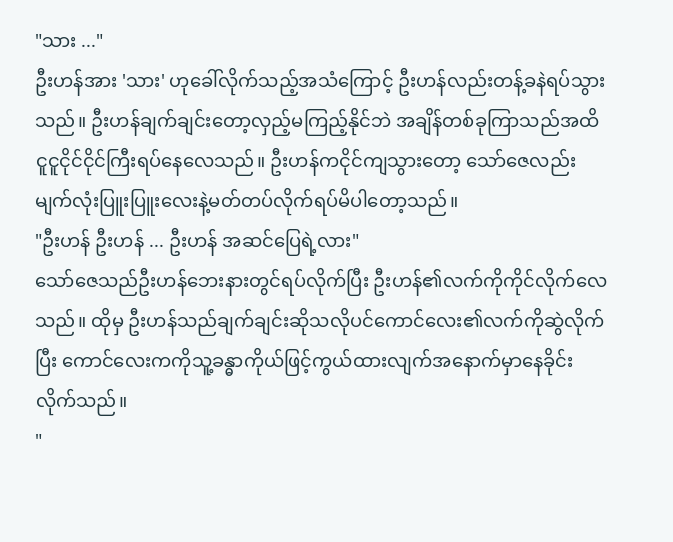"သား ..."
ဦးဟန်အား 'သား' ဟုခေါ်လိုက်သည့်အသံကြောင့် ဦးဟန်လည်းတန့်ခနဲရပ်သွားသည်။ ဦးဟန်ချက်ချင်းတော့လှည့်မကြည့်နိုင်ဘဲ အချိန်တစ်ခုကြာသည်အထိ ငူငူငိုင်ငိုင်ကြီးရပ်နေလေသည်။ ဦးဟန်ကငိုင်ကျသွားတော့ သော်ဇေလည်းမျက်လုံးပြူးပြူးလေးနဲ့မတ်တပ်လိုက်ရပ်မိပါတော့သည်။
"ဦးဟန် ဦးဟန် ... ဦးဟန် အဆင်ပြေရဲ့လား"
သော်ဇေသည်ဦးဟန်ဘေးနားတွင်ရပ်လိုက်ပြီး ဦးဟန်၏လက်ကိုကိုင်လိုက်လေသည်။ ထိုမှ ဦးဟန်သည်ချက်ချင်းဆိုသလိုပင်ကောင်လေး၏လက်ကိုဆွဲလိုက်ပြီး ကောင်လေးကကိုသူ့ခန္ဓာကိုယ်ဖြင့်ကွယ်ထားလျက်အနောက်မှာနေခိုင်းလိုက်သည်။
"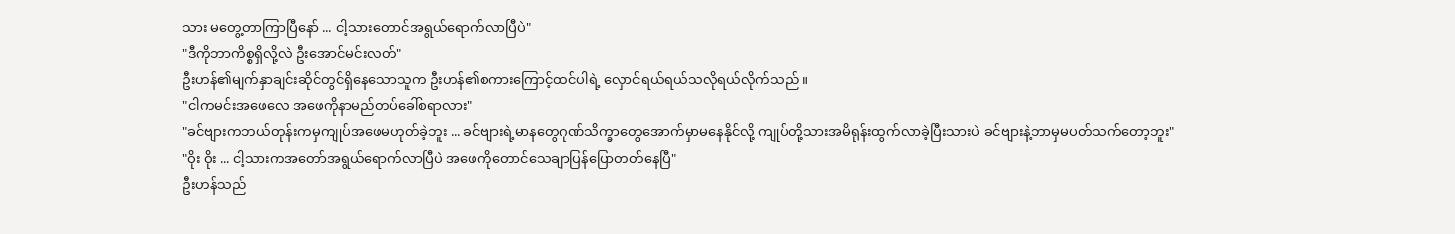သား မတွေ့တာကြာပြီနော် ... ငါ့သားတောင်အရွယ်ရောက်လာပြီပဲ"
"ဒီကိုဘာကိစ္စရှိလို့လဲ ဦးအောင်မင်းလတ်"
ဦးဟန်၏မျက်နှာချင်းဆိုင်တွင်ရှိနေသောသူက ဦးဟန်၏စကားကြောင့်ထင်ပါရဲ့ လှောင်ရယ်ရယ်သလိုရယ်လိုက်သည်။
"ငါကမင်းအဖေလေ အဖေကိုနာမည်တပ်ခေါ်စရာလား"
"ခင်ဗျားကဘယ်တုန်းကမှကျုပ်အဖေမဟုတ်ခဲ့ဘူး ... ခင်ဗျားရဲ့မာနတွေဂုဏ်သိက္ခာတွေအောက်မှာမနေနိုင်လို့ ကျုပ်တို့သားအမိရုန်းထွက်လာခဲ့ပြီးသားပဲ ခင်ဗျားနဲ့ဘာမှမပတ်သက်တော့ဘူး"
"ဝိုး ဝိုး ... ငါ့သားကအတော်အရွယ်ရောက်လာပြီပဲ အဖေကိုတောင်သေချာပြန်ပြောတတ်နေပြီ"
ဦးဟန်သည်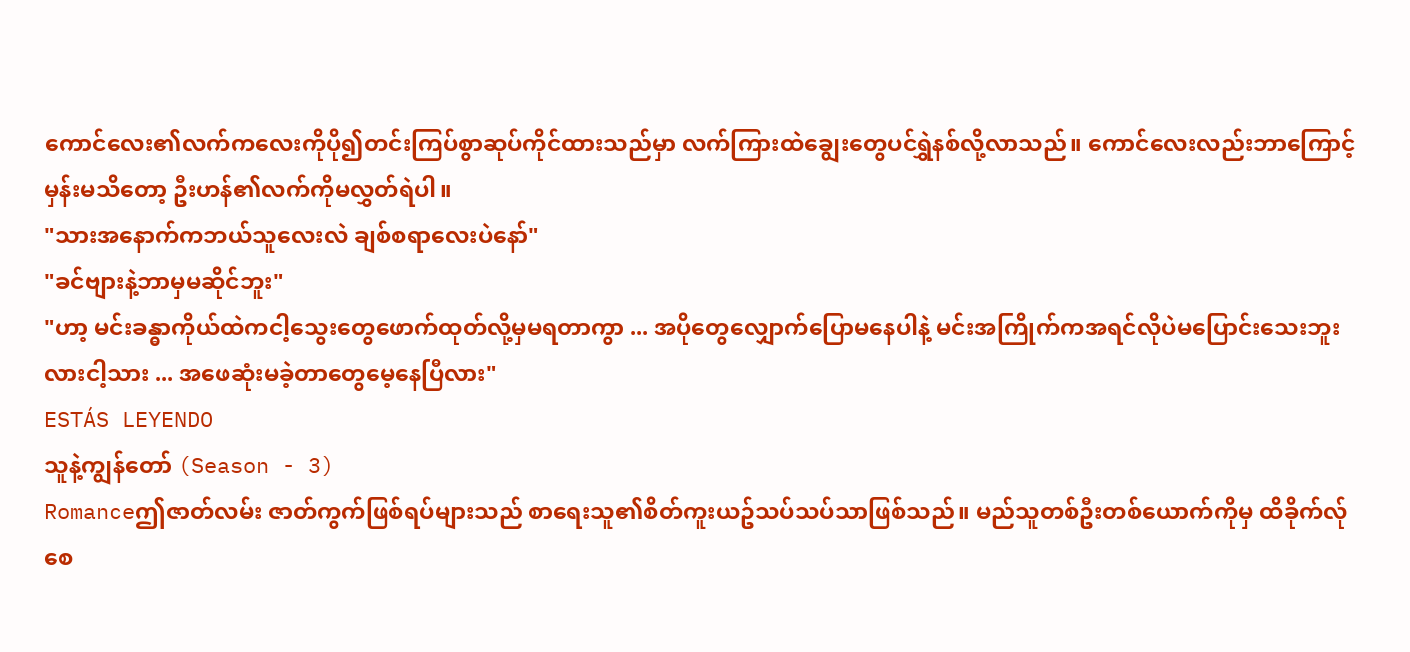ကောင်လေး၏လက်ကလေးကိုပို၍တင်းကြပ်စွာဆုပ်ကိုင်ထားသည်မှာ လက်ကြားထဲချွေးတွေပင်ရွှဲနစ်လို့လာသည်။ ကောင်လေးလည်းဘာကြောင့်မှန်းမသိတော့ ဦးဟန်၏လက်ကိုမလွှတ်ရဲပါ။
"သားအနောက်ကဘယ်သူလေးလဲ ချစ်စရာလေးပဲနော်"
"ခင်ဗျားနဲ့ဘာမှမဆိုင်ဘူး"
"ဟာ့ မင်းခန္ဓာကိုယ်ထဲကငါ့သွေးတွေဖောက်ထုတ်လို့မှမရတာကွာ ... အပိုတွေလျှောက်ပြောမနေပါနဲ့ မင်းအကြိုက်ကအရင်လိုပဲမပြောင်းသေးဘူးလားငါ့သား ... အဖေဆုံးမခဲ့တာတွေမေ့နေပြီလား"
ESTÁS LEYENDO
သူနဲ့ကျွန်တော် (Season - 3)
Romanceဤဇာတ်လမ်း ဇာတ်ကွက်ဖြစ်ရပ်များသည် စာရေးသူ၏စိတ်ကူးယဥ်သပ်သပ်သာဖြစ်သည်။ မည်သူတစ်ဦးတစ်ယောက်ကိုမှ ထိခိုက်လ်ုစေ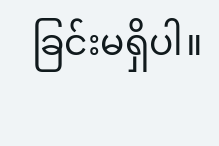ခြင်းမရှိပါ။